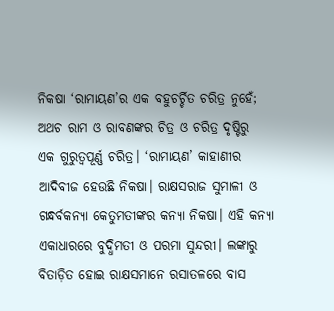ନିକଷା ‘ରାମାୟଣ’ର ଏକ ବହୁଚର୍ଚ୍ଚିତ ଚରିତ୍ର ନୁହେଁ; ଅଥଚ ରାମ ଓ ରାବଣଙ୍କର ଚିତ୍ର ଓ ଚରିତ୍ର ଦୃଷ୍ଟିରୁ  ଏକ ଗୁରୁତ୍ବପୂର୍ଣ୍ଣ ଚରିତ୍ର। ‘ରାମାୟଣ’ କାହାଣୀର ଆଦିବୀଜ ହେଉଛି ନିକଷା। ରାକ୍ଷସରାଜ ସୁମାଳୀ ଓ ଗନ୍ଧର୍ବକନ୍ୟା କେତୁମତୀଙ୍କର କନ୍ୟା ନିକଷା। ଏହି କନ୍ୟା ଏକାଧାରରେ ବୁଦ୍ଧିମତୀ ଓ ପରମା ସୁନ୍ଦରୀ। ଲଙ୍କାରୁ ବିତାଡ଼ିତ ହୋଇ ରାକ୍ଷସମାନେ ରସାତଳରେ ବାସ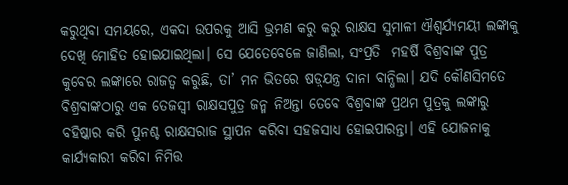କରୁଥିବା ସମୟରେ, ଏକଦା ଉପରକୁ ଆସି ଭ୍ରମଣ କରୁ କରୁ ରାକ୍ଷସ ସୁମାଳୀ ଐଶ୍ବର୍ଯ୍ୟମୟୀ ଲଙ୍କାକୁ ଦେଖି ମୋହିତ ହୋଇଯାଇଥିଲା। ସେ ଯେତେ‌ବେଳେ ଜାଣିଲା, ସଂପ୍ରତି  ମହର୍ଷି ବିଶ୍ରବାଙ୍କ ପୁତ୍ର କୁବେର ଲଙ୍କାରେ ରାଜତ୍ବ କରୁଛି, ତା’ ମନ ଭିତରେ ଷଡ଼୍‌ଯନ୍ତ୍ର ଦାନା ବାନ୍ଧିଲା। ଯଦି କୌଣସିମତେ ବିଶ୍ରବାଙ୍କଠାରୁ ଏକ ତେଜସ୍ବୀ ରାକ୍ଷସପୁତ୍ର ଜନ୍ମ ନିଅନ୍ତା ତେବେ ବିଶ୍ରବାଙ୍କ ପ୍ରଥମ ପୁତ୍ରକୁ ଲଙ୍କାରୁ ବ‌ହିଷ୍କାର କରି ପୁନଶ୍ଚ ରାକ୍ଷସରାଜ ସ୍ଥାପନ କରିବା ସହଜସାଧ୍ୟ ହୋଇପାରନ୍ତା। ଏହି ଯୋଜନାକୁ କାର୍ଯ୍ୟକାରୀ କରିବା ନିମିତ୍ତ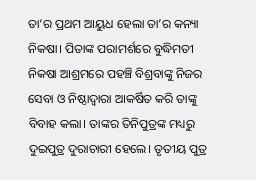ତା’ର ପ୍ରଥମ ଆୟୁଧ ହେଲା ତା’ର କନ୍ୟା ନିକଷା। ପିତାଙ୍କ ପରାମର୍ଶରେ ବୁଦ୍ଧିମତୀ ନିକଷା ଆଶ୍ରମରେ ପହଞ୍ଚି ବିଶ୍ରବାଙ୍କୁ ନିଜର ସେବା ଓ ନିଷ୍ଠାଦ୍ବାରା ଆକର୍ଷିତ କରି ତାଙ୍କୁ ବିବାହ କଲା। ତାଙ୍କର ତିନିପୁତ୍ରଙ୍କ ମଧ୍ୟରୁ ଦୁଇପୁତ୍ର ଦୁରାଚାରୀ ହେଲେ। ତୃତୀୟ ପୁତ୍ର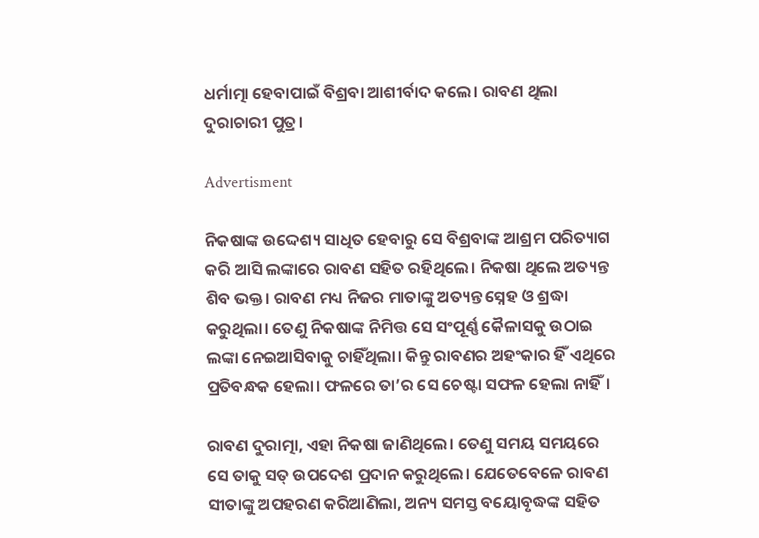ଧର୍ମାତ୍ମା ହେବାପାଇଁ ବିଶ୍ରବା ଆଶୀର୍ବାଦ କଲେ। ରାବଣ ଥିଲା ଦୁରାଚାରୀ ପୁତ୍ର।

Advertisment

ନିକଷାଙ୍କ ଉଦ୍ଦେଶ୍ୟ ସାଧିତ ହେବାରୁ ସେ ବିଶ୍ରବାଙ୍କ ଆଶ୍ରମ ପରିତ୍ୟାଗ କରି ଆସି ଲଙ୍କାରେ ରାବଣ ସହିତ ରହିଥିଲେ। ନିକଷା ଥିଲେ ଅତ୍ୟନ୍ତ ଶିବ ଭକ୍ତ। ରାବଣ ମଧ୍ୟ ନିଜର ମାତାଙ୍କୁ ଅତ୍ୟନ୍ତ ସ୍ନେହ ଓ ଶ୍ରଦ୍ଧା କରୁଥିଲା। ତେଣୁ ନିକଷାଙ୍କ ନିମିତ୍ତ ସେ ସଂପୂର୍ଣ୍ଣ କୈଳାସକୁ ଉଠାଇ ଲଙ୍କା‌ ନେଇଆସିବାକୁ ଚାହିଁଥିଲା। କିନ୍ତୁ ରାବଣର ଅହଂକାର ହିଁ ଏଥିରେ ପ୍ରତିବନ୍ଧକ ହେଲା। ଫଳରେ ତା’ର ସେ ଚେଷ୍ଟା ସଫଳ ହେଲା ନାହିଁ।

ରାବଣ ଦୁରାତ୍ମା, ଏହା ନିକଷା ଜାଣିଥିଲେ। ତେଣୁ ସମୟ ସମୟରେ ସେ ତାକୁ ସତ୍‌ ଉପଦେଶ ପ୍ରଦାନ କରୁଥିଲେ। ଯେତେବେଳେ ରାବଣ ସୀତାଙ୍କୁ ଅପହରଣ କରିଆଣିଲା, ଅନ୍ୟ ସମସ୍ତ ବୟୋବୃଦ୍ଧଙ୍କ ସହିତ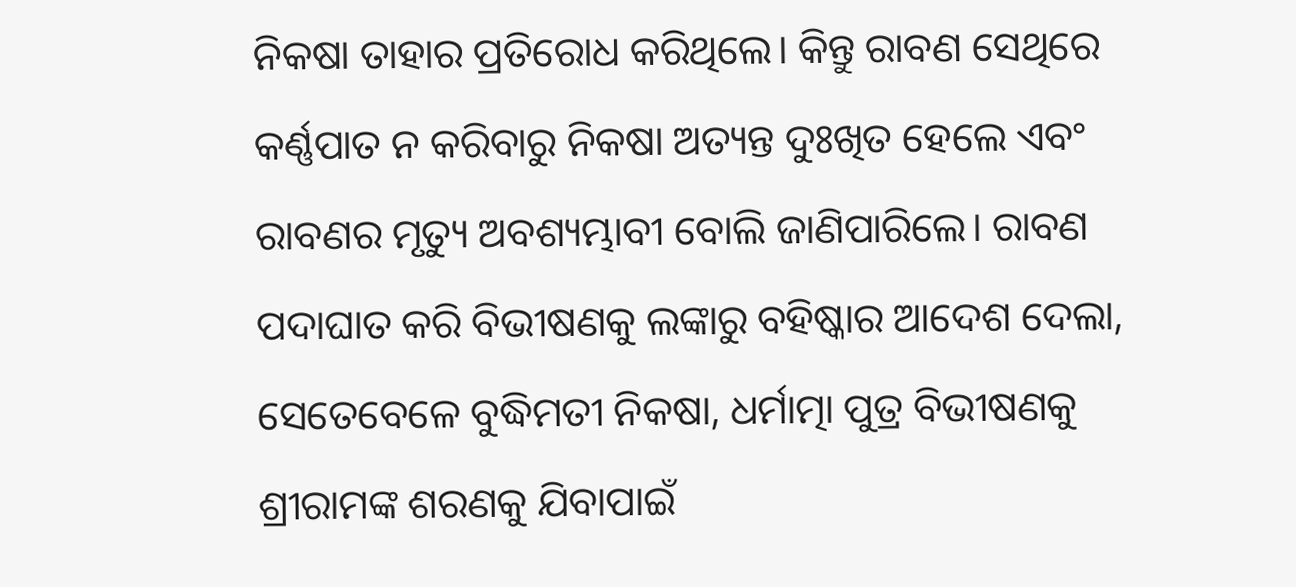ନିକଷା ତାହାର ପ୍ରତିରୋଧ କରିଥିଲେ। କିନ୍ତୁ ରାବଣ ସେଥିରେ କର୍ଣ୍ଣପାତ ନ କରିବାରୁ ନିକଷା ଅତ୍ୟନ୍ତ ଦୁଃଖିତ ହେଲେ ଏବଂ ରାବଣର ମୃତ୍ୟୁ ଅବଶ୍ୟମ୍ଭାବୀ ବୋଲି ଜାଣିପାରିଲେ। ରାବଣ ପଦାଘାତ କରି ବିଭୀଷଣକୁ ଲଙ୍କାରୁ ବହିଷ୍କାର ଆଦେଶ ଦେଲା, ସେତେବେଳେ ବୁଦ୍ଧିମତୀ ନିକଷା, ଧର୍ମାତ୍ମା ପୁତ୍ର ବିଭୀଷଣକୁ ଶ୍ରୀରାମଙ୍କ ଶରଣକୁ ଯିବାପାଇଁ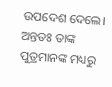ଉପଦେଶ ଦେଲେ। ଅନ୍ତତଃ ତାଙ୍କ ପୁତ୍ରମାନଙ୍କ ମଧ୍ୟରୁ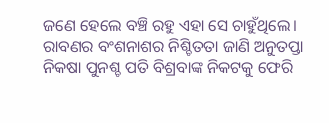ଜଣେ ହେଲେ ବଞ୍ଚି ରହୁ ଏହା ସେ ଚାହୁଁଥିଲେ। ରାବଣର ବଂଶନାଶର ନିଶ୍ଚିତତା ଜାଣି ଅନୁତପ୍ତା ନିକଷା ପୁନଶ୍ଚ ପତି ବିଶ୍ରବାଙ୍କ ନିକଟକୁ ଫେରି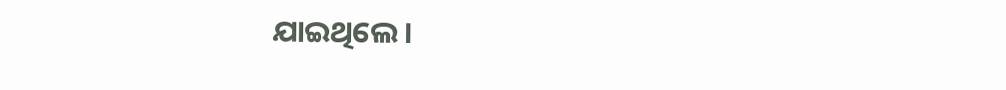ଯାଇଥିଲେ।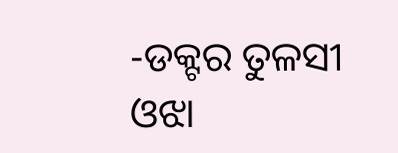-ଡକ୍ଟର ତୁଳସୀ ଓଝା